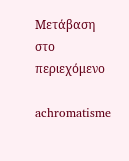Μετάβαση στο περιεχόμενο

achromatisme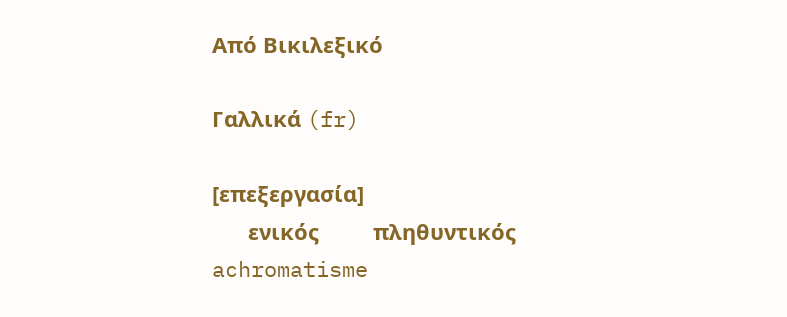Από Βικιλεξικό

Γαλλικά (fr)

[επεξεργασία]
      ενικός         πληθυντικός
achromatisme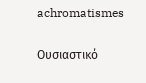achromatismes

Ουσιαστικό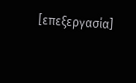[επεξεργασία]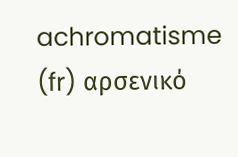achromatisme (fr) αρσενικό